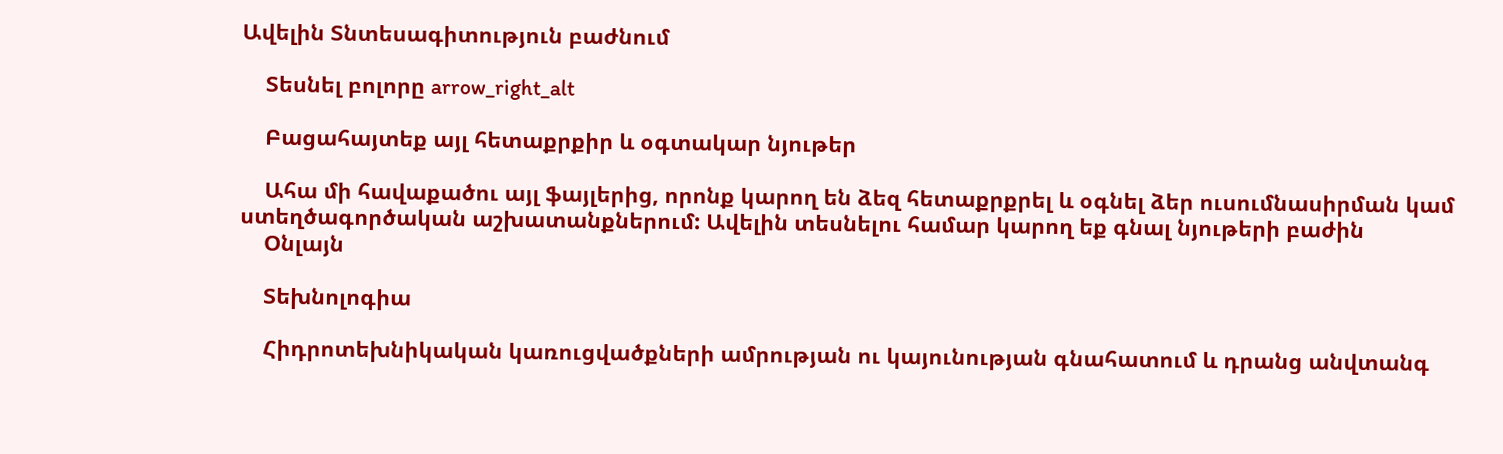Ավելին Տնտեսագիտություն բաժնում

    Տեսնել բոլորը arrow_right_alt

    Բացահայտեք այլ հետաքրքիր և օգտակար նյութեր

    Ահա մի հավաքածու այլ ֆայլերից, որոնք կարող են ձեզ հետաքրքրել և օգնել ձեր ուսումնասիրման կամ ստեղծագործական աշխատանքներում: Ավելին տեսնելու համար կարող եք գնալ նյութերի բաժին
    Օնլայն

    Տեխնոլոգիա

    Հիդրոտեխնիկական կառուցվածքների ամրության ու կայունության գնահատում և դրանց անվտանգ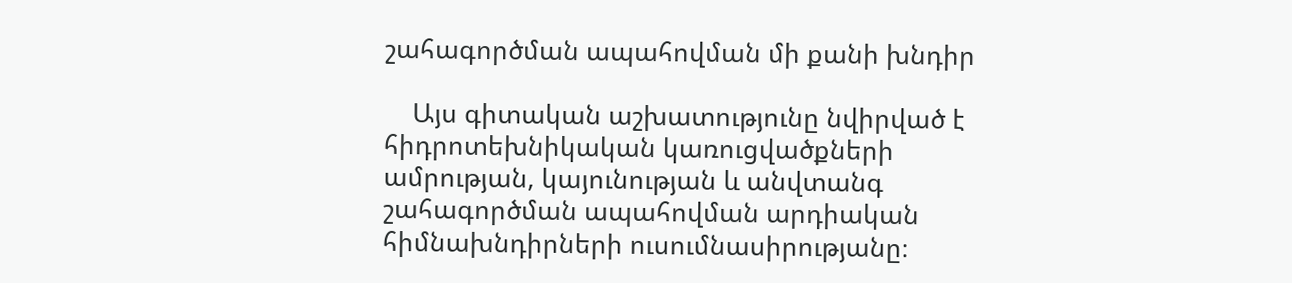շահագործման ապահովման մի քանի խնդիր

    Այս գիտական աշխատությունը նվիրված է հիդրոտեխնիկական կառուցվածքների ամրության, կայունության և անվտանգ շահագործման ապահովման արդիական հիմնախնդիրների ուսումնասիրությանը։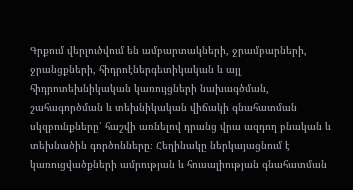Գրքում վերլուծվում են ամբարտակների, ջրամբարների, ջրանցքների, հիդրոէներգետիկական և այլ հիդրոտեխնիկական կառույցների նախագծման, շահագործման և տեխնիկական վիճակի գնահատման սկզբունքները՝ հաշվի առնելով դրանց վրա ազդող բնական և տեխնածին գործոնները։ Հեղինակը ներկայացնում է կառուցվածքների ամրության և հուսալիության գնահատման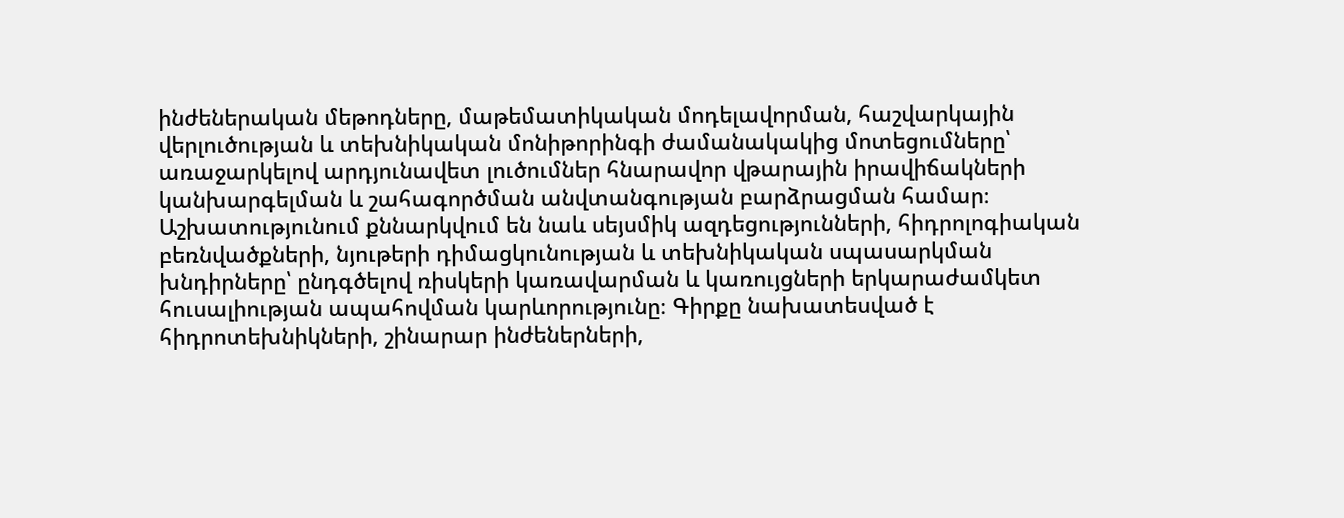ինժեներական մեթոդները, մաթեմատիկական մոդելավորման, հաշվարկային վերլուծության և տեխնիկական մոնիթորինգի ժամանակակից մոտեցումները՝ առաջարկելով արդյունավետ լուծումներ հնարավոր վթարային իրավիճակների կանխարգելման և շահագործման անվտանգության բարձրացման համար։ Աշխատությունում քննարկվում են նաև սեյսմիկ ազդեցությունների, հիդրոլոգիական բեռնվածքների, նյութերի դիմացկունության և տեխնիկական սպասարկման խնդիրները՝ ընդգծելով ռիսկերի կառավարման և կառույցների երկարաժամկետ հուսալիության ապահովման կարևորությունը։ Գիրքը նախատեսված է հիդրոտեխնիկների, շինարար ինժեներների,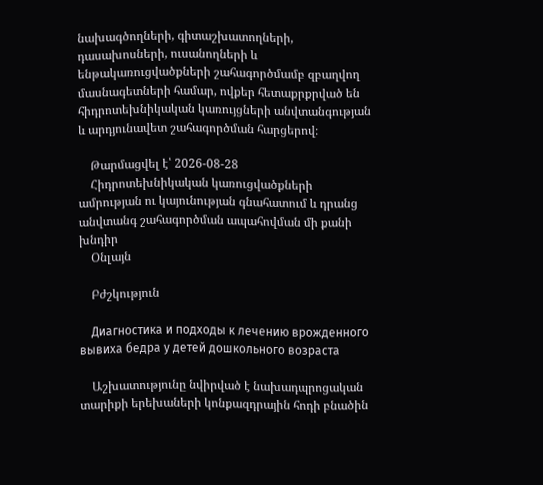նախագծողների, գիտաշխատողների, դասախոսների, ուսանողների և ենթակառուցվածքների շահագործմամբ զբաղվող մասնագետների համար, ովքեր հետաքրքրված են հիդրոտեխնիկական կառույցների անվտանգության և արդյունավետ շահագործման հարցերով։

    Թարմացվել է՝ 2026-08-28
    Հիդրոտեխնիկական կառուցվածքների ամրության ու կայունության գնահատում և դրանց անվտանգ շահագործման ապահովման մի քանի խնդիր
    Օնլայն

    Բժշկություն

    Диагностика и подходы к лечению врожденного вывиха бедра у детей дошкольного возраста

    Աշխատությունը նվիրված է նախադպրոցական տարիքի երեխաների կոնքազդրային հոդի բնածին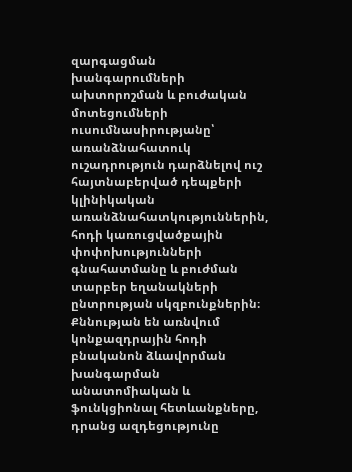զարգացման խանգարումների ախտորոշման և բուժական մոտեցումների ուսումնասիրությանը՝ առանձնահատուկ ուշադրություն դարձնելով ուշ հայտնաբերված դեպքերի կլինիկական առանձնահատկություններին, հոդի կառուցվածքային փոփոխությունների գնահատմանը և բուժման տարբեր եղանակների ընտրության սկզբունքներին։ Քննության են առնվում կոնքազդրային հոդի բնականոն ձևավորման խանգարման անատոմիական և ֆունկցիոնալ հետևանքները, դրանց ազդեցությունը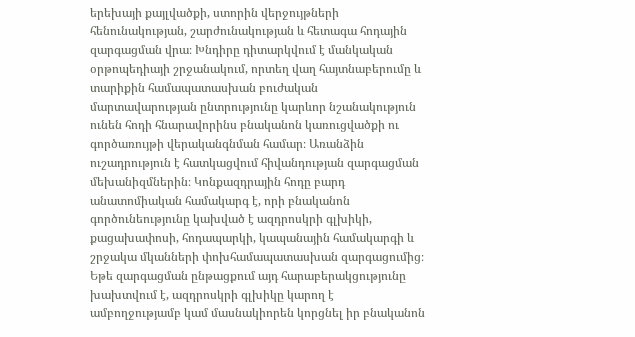երեխայի քայլվածքի, ստորին վերջույթների հենունակության, շարժունակության և հետագա հոդային զարգացման վրա։ Խնդիրը դիտարկվում է մանկական օրթոպեդիայի շրջանակում, որտեղ վաղ հայտնաբերումը և տարիքին համապատասխան բուժական մարտավարության ընտրությունը կարևոր նշանակություն ունեն հոդի հնարավորինս բնականոն կառուցվածքի ու գործառույթի վերականգնման համար։ Առանձին ուշադրություն է հատկացվում հիվանդության զարգացման մեխանիզմներին։ Կոնքազդրային հոդը բարդ անատոմիական համակարգ է, որի բնականոն գործունեությունը կախված է ազդրոսկրի գլխիկի, քացախափոսի, հոդապարկի, կապանային համակարգի և շրջակա մկանների փոխհամապատասխան զարգացումից։ Եթե զարգացման ընթացքում այդ հարաբերակցությունը խախտվում է, ազդրոսկրի գլխիկը կարող է ամբողջությամբ կամ մասնակիորեն կորցնել իր բնականոն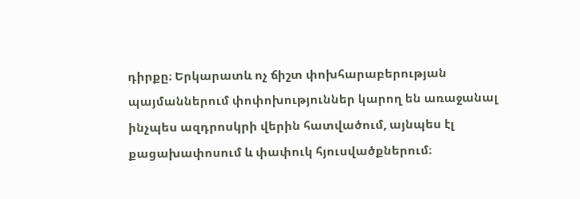դիրքը։ Երկարատև ոչ ճիշտ փոխհարաբերության պայմաններում փոփոխություններ կարող են առաջանալ ինչպես ազդրոսկրի վերին հատվածում, այնպես էլ քացախափոսում և փափուկ հյուսվածքներում։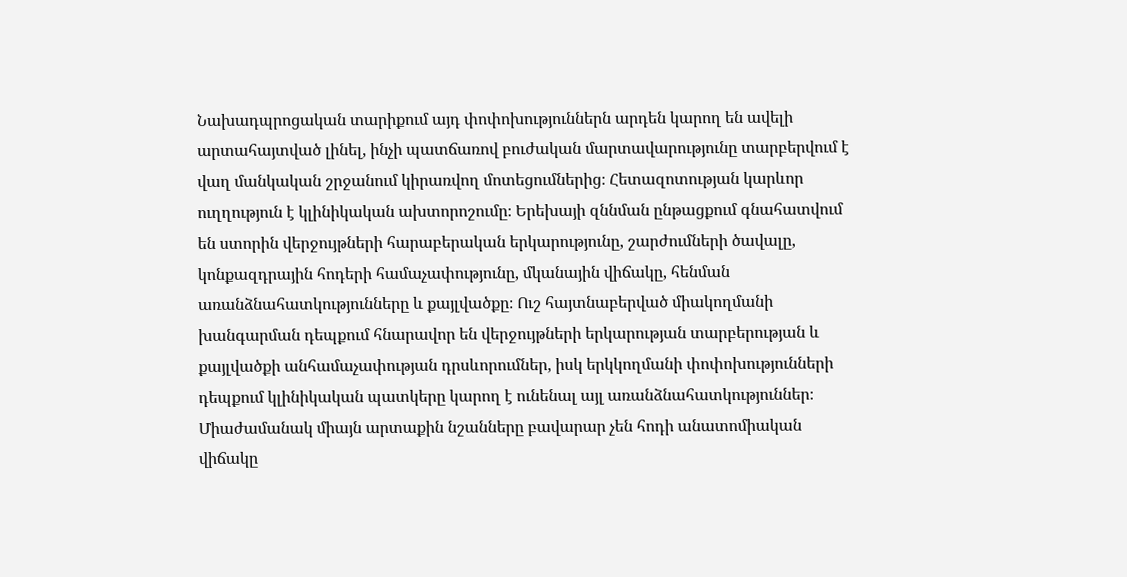Նախադպրոցական տարիքում այդ փոփոխություններն արդեն կարող են ավելի արտահայտված լինել, ինչի պատճառով բուժական մարտավարությունը տարբերվում է վաղ մանկական շրջանում կիրառվող մոտեցումներից։ Հետազոտության կարևոր ուղղություն է կլինիկական ախտորոշումը։ Երեխայի զննման ընթացքում գնահատվում են ստորին վերջույթների հարաբերական երկարությունը, շարժումների ծավալը, կոնքազդրային հոդերի համաչափությունը, մկանային վիճակը, հենման առանձնահատկությունները և քայլվածքը։ Ուշ հայտնաբերված միակողմանի խանգարման դեպքում հնարավոր են վերջույթների երկարության տարբերության և քայլվածքի անհամաչափության դրսևորումներ, իսկ երկկողմանի փոփոխությունների դեպքում կլինիկական պատկերը կարող է ունենալ այլ առանձնահատկություններ։ Միաժամանակ միայն արտաքին նշանները բավարար չեն հոդի անատոմիական վիճակը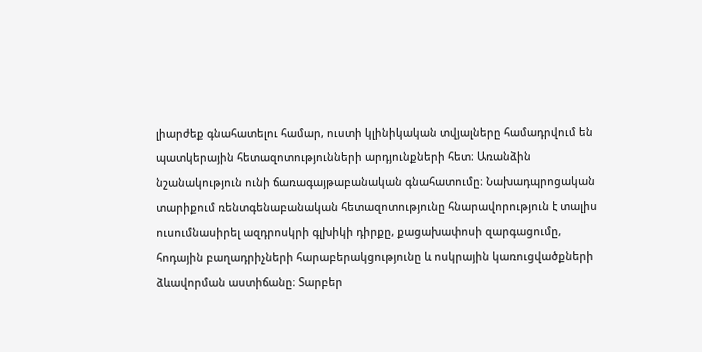լիարժեք գնահատելու համար, ուստի կլինիկական տվյալները համադրվում են պատկերային հետազոտությունների արդյունքների հետ։ Առանձին նշանակություն ունի ճառագայթաբանական գնահատումը։ Նախադպրոցական տարիքում ռենտգենաբանական հետազոտությունը հնարավորություն է տալիս ուսումնասիրել ազդրոսկրի գլխիկի դիրքը, քացախափոսի զարգացումը, հոդային բաղադրիչների հարաբերակցությունը և ոսկրային կառուցվածքների ձևավորման աստիճանը։ Տարբեր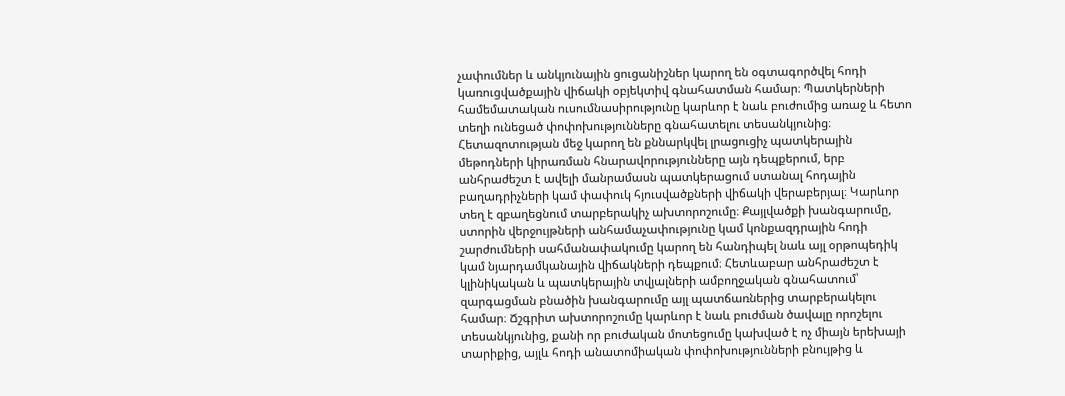չափումներ և անկյունային ցուցանիշներ կարող են օգտագործվել հոդի կառուցվածքային վիճակի օբյեկտիվ գնահատման համար։ Պատկերների համեմատական ուսումնասիրությունը կարևոր է նաև բուժումից առաջ և հետո տեղի ունեցած փոփոխությունները գնահատելու տեսանկյունից։ Հետազոտության մեջ կարող են քննարկվել լրացուցիչ պատկերային մեթոդների կիրառման հնարավորությունները այն դեպքերում, երբ անհրաժեշտ է ավելի մանրամասն պատկերացում ստանալ հոդային բաղադրիչների կամ փափուկ հյուսվածքների վիճակի վերաբերյալ։ Կարևոր տեղ է զբաղեցնում տարբերակիչ ախտորոշումը։ Քայլվածքի խանգարումը, ստորին վերջույթների անհամաչափությունը կամ կոնքազդրային հոդի շարժումների սահմանափակումը կարող են հանդիպել նաև այլ օրթոպեդիկ կամ նյարդամկանային վիճակների դեպքում։ Հետևաբար անհրաժեշտ է կլինիկական և պատկերային տվյալների ամբողջական գնահատում՝ զարգացման բնածին խանգարումը այլ պատճառներից տարբերակելու համար։ Ճշգրիտ ախտորոշումը կարևոր է նաև բուժման ծավալը որոշելու տեսանկյունից, քանի որ բուժական մոտեցումը կախված է ոչ միայն երեխայի տարիքից, այլև հոդի անատոմիական փոփոխությունների բնույթից և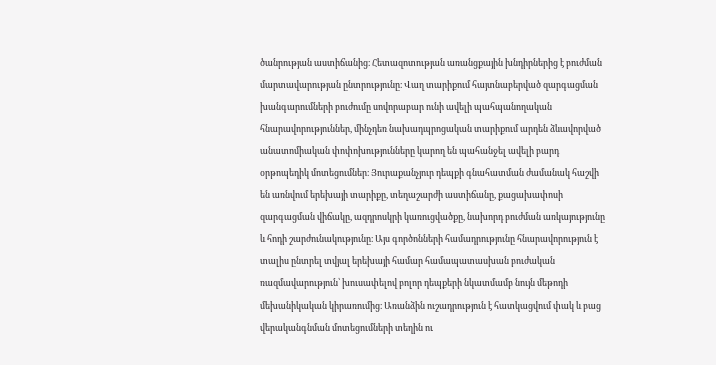ծանրության աստիճանից։ Հետազոտության առանցքային խնդիրներից է բուժման մարտավարության ընտրությունը։ Վաղ տարիքում հայտնաբերված զարգացման խանգարումների բուժումը սովորաբար ունի ավելի պահպանողական հնարավորություններ, մինչդեռ նախադպրոցական տարիքում արդեն ձևավորված անատոմիական փոփոխությունները կարող են պահանջել ավելի բարդ օրթոպեդիկ մոտեցումներ։ Յուրաքանչյուր դեպքի գնահատման ժամանակ հաշվի են առնվում երեխայի տարիքը, տեղաշարժի աստիճանը, քացախափոսի զարգացման վիճակը, ազդրոսկրի կառուցվածքը, նախորդ բուժման առկայությունը և հոդի շարժունակությունը։ Այս գործոնների համադրությունը հնարավորություն է տալիս ընտրել տվյալ երեխայի համար համապատասխան բուժական ռազմավարություն՝ խուսափելով բոլոր դեպքերի նկատմամբ նույն մեթոդի մեխանիկական կիրառումից։ Առանձին ուշադրություն է հատկացվում փակ և բաց վերականգնման մոտեցումների տեղին ու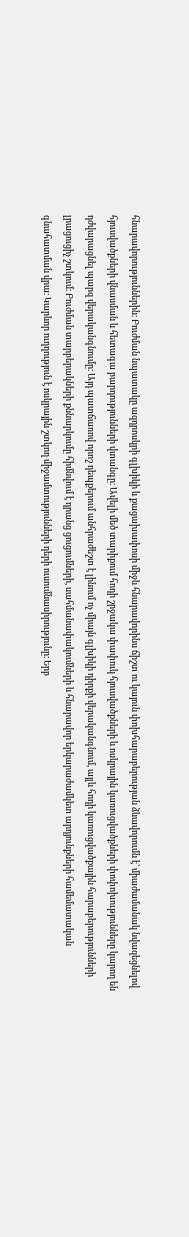հնարավորություններին։ Բուժման նպատակը ազդրոսկրի գլխիկի և քացախափոսի միջև հնարավորինս ճիշտ ու կայուն փոխհարաբերության ձևավորումն է՝ միաժամանակ նվազեցնելով հյուսվածքների վնասման և հետագա բարդությունների վտանգը։ Ավելի մեծ տարիքում հոդի շրջակա փափուկ հյուսվածքների և ոսկրային կառուցվածքների փոփոխությունները կարող են դժվարացնել պարզ վերականգնումը։ Այդ պատճառով որոշ դեպքերում անհրաժեշտ է լինում ոչ միայն գլխիկի դիրքի վերականգնում, այլև հոդի կառուցվածքային հարաբերությունների լրացուցիչ շտկում։ Բուժման տարբերակների քննարկումը հիմնվում է դրանց ցուցումների, սահմանափակումների և հնարավոր երկարաժամկետ արդյունքների համեմատական գնահատման վրա։ Կարևոր ուղղություն է ոսկրային շտկող միջամտությունների դերի ուսումնասիրությունը։ Երբ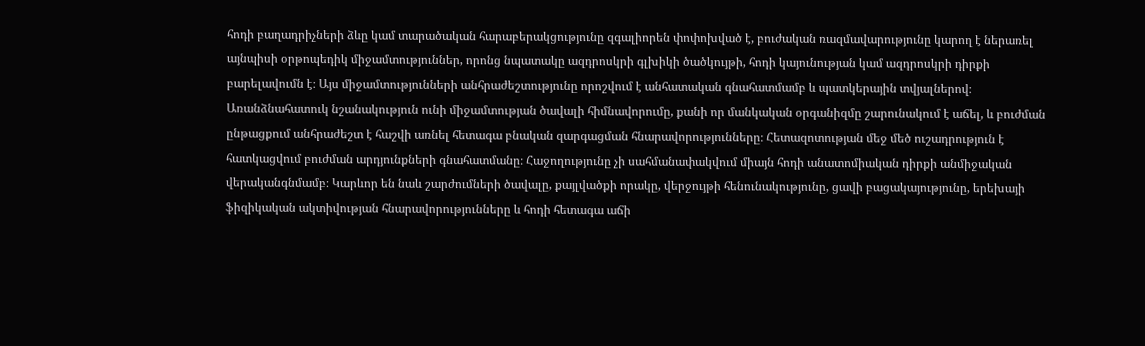հոդի բաղադրիչների ձևը կամ տարածական հարաբերակցությունը զգալիորեն փոփոխված է, բուժական ռազմավարությունը կարող է ներառել այնպիսի օրթոպեդիկ միջամտություններ, որոնց նպատակը ազդրոսկրի գլխիկի ծածկույթի, հոդի կայունության կամ ազդրոսկրի դիրքի բարելավումն է։ Այս միջամտությունների անհրաժեշտությունը որոշվում է անհատական գնահատմամբ և պատկերային տվյալներով։ Առանձնահատուկ նշանակություն ունի միջամտության ծավալի հիմնավորումը, քանի որ մանկական օրգանիզմը շարունակում է աճել, և բուժման ընթացքում անհրաժեշտ է հաշվի առնել հետագա բնական զարգացման հնարավորությունները։ Հետազոտության մեջ մեծ ուշադրություն է հատկացվում բուժման արդյունքների գնահատմանը։ Հաջողությունը չի սահմանափակվում միայն հոդի անատոմիական դիրքի անմիջական վերականգնմամբ։ Կարևոր են նաև շարժումների ծավալը, քայլվածքի որակը, վերջույթի հենունակությունը, ցավի բացակայությունը, երեխայի ֆիզիկական ակտիվության հնարավորությունները և հոդի հետագա աճի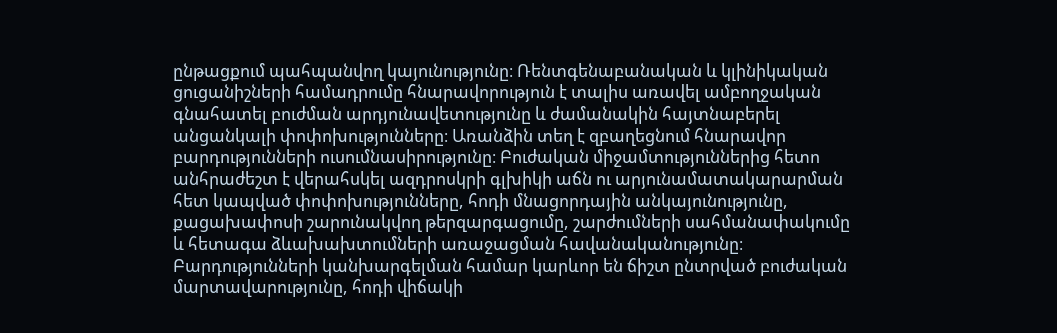ընթացքում պահպանվող կայունությունը։ Ռենտգենաբանական և կլինիկական ցուցանիշների համադրումը հնարավորություն է տալիս առավել ամբողջական գնահատել բուժման արդյունավետությունը և ժամանակին հայտնաբերել անցանկալի փոփոխությունները։ Առանձին տեղ է զբաղեցնում հնարավոր բարդությունների ուսումնասիրությունը։ Բուժական միջամտություններից հետո անհրաժեշտ է վերահսկել ազդրոսկրի գլխիկի աճն ու արյունամատակարարման հետ կապված փոփոխությունները, հոդի մնացորդային անկայունությունը, քացախափոսի շարունակվող թերզարգացումը, շարժումների սահմանափակումը և հետագա ձևախախտումների առաջացման հավանականությունը։ Բարդությունների կանխարգելման համար կարևոր են ճիշտ ընտրված բուժական մարտավարությունը, հոդի վիճակի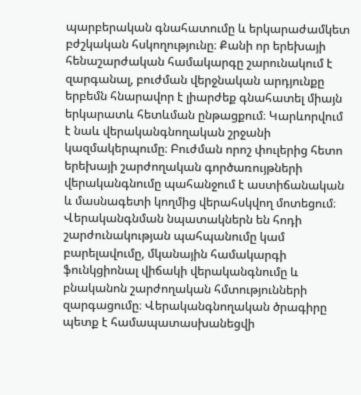պարբերական գնահատումը և երկարաժամկետ բժշկական հսկողությունը։ Քանի որ երեխայի հենաշարժական համակարգը շարունակում է զարգանալ, բուժման վերջնական արդյունքը երբեմն հնարավոր է լիարժեք գնահատել միայն երկարատև հետևման ընթացքում։ Կարևորվում է նաև վերականգնողական շրջանի կազմակերպումը։ Բուժման որոշ փուլերից հետո երեխայի շարժողական գործառույթների վերականգնումը պահանջում է աստիճանական և մասնագետի կողմից վերահսկվող մոտեցում։ Վերականգնման նպատակներն են հոդի շարժունակության պահպանումը կամ բարելավումը, մկանային համակարգի ֆունկցիոնալ վիճակի վերականգնումը և բնականոն շարժողական հմտությունների զարգացումը։ Վերականգնողական ծրագիրը պետք է համապատասխանեցվի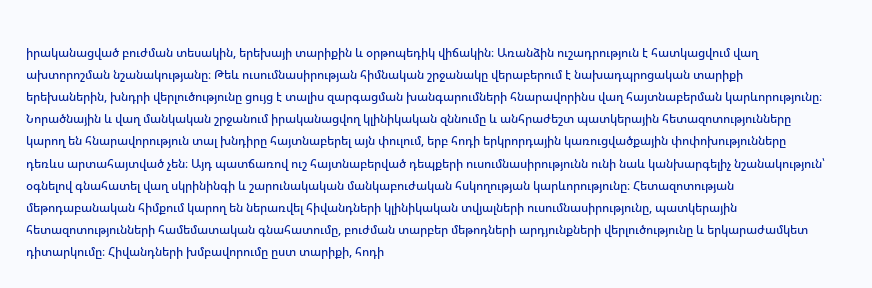իրականացված բուժման տեսակին, երեխայի տարիքին և օրթոպեդիկ վիճակին։ Առանձին ուշադրություն է հատկացվում վաղ ախտորոշման նշանակությանը։ Թեև ուսումնասիրության հիմնական շրջանակը վերաբերում է նախադպրոցական տարիքի երեխաներին, խնդրի վերլուծությունը ցույց է տալիս զարգացման խանգարումների հնարավորինս վաղ հայտնաբերման կարևորությունը։ Նորածնային և վաղ մանկական շրջանում իրականացվող կլինիկական զննումը և անհրաժեշտ պատկերային հետազոտությունները կարող են հնարավորություն տալ խնդիրը հայտնաբերել այն փուլում, երբ հոդի երկրորդային կառուցվածքային փոփոխությունները դեռևս արտահայտված չեն։ Այդ պատճառով ուշ հայտնաբերված դեպքերի ուսումնասիրությունն ունի նաև կանխարգելիչ նշանակություն՝ օգնելով գնահատել վաղ սկրինինգի և շարունակական մանկաբուժական հսկողության կարևորությունը։ Հետազոտության մեթոդաբանական հիմքում կարող են ներառվել հիվանդների կլինիկական տվյալների ուսումնասիրությունը, պատկերային հետազոտությունների համեմատական գնահատումը, բուժման տարբեր մեթոդների արդյունքների վերլուծությունը և երկարաժամկետ դիտարկումը։ Հիվանդների խմբավորումը ըստ տարիքի, հոդի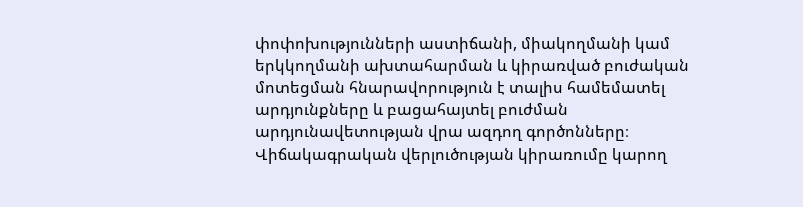փոփոխությունների աստիճանի, միակողմանի կամ երկկողմանի ախտահարման և կիրառված բուժական մոտեցման հնարավորություն է տալիս համեմատել արդյունքները և բացահայտել բուժման արդյունավետության վրա ազդող գործոնները։ Վիճակագրական վերլուծության կիրառումը կարող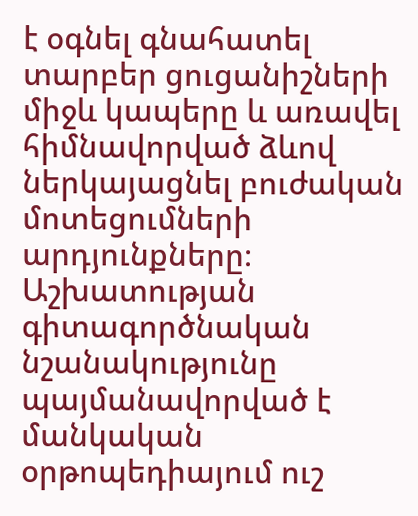է օգնել գնահատել տարբեր ցուցանիշների միջև կապերը և առավել հիմնավորված ձևով ներկայացնել բուժական մոտեցումների արդյունքները։ Աշխատության գիտագործնական նշանակությունը պայմանավորված է մանկական օրթոպեդիայում ուշ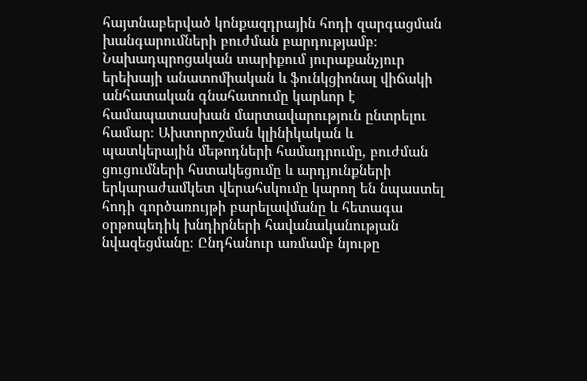հայտնաբերված կոնքազդրային հոդի զարգացման խանգարումների բուժման բարդությամբ։ Նախադպրոցական տարիքում յուրաքանչյուր երեխայի անատոմիական և ֆունկցիոնալ վիճակի անհատական գնահատումը կարևոր է համապատասխան մարտավարություն ընտրելու համար։ Ախտորոշման կլինիկական և պատկերային մեթոդների համադրումը, բուժման ցուցումների հստակեցումը և արդյունքների երկարաժամկետ վերահսկումը կարող են նպաստել հոդի գործառույթի բարելավմանը և հետագա օրթոպեդիկ խնդիրների հավանականության նվազեցմանը։ Ընդհանուր առմամբ նյութը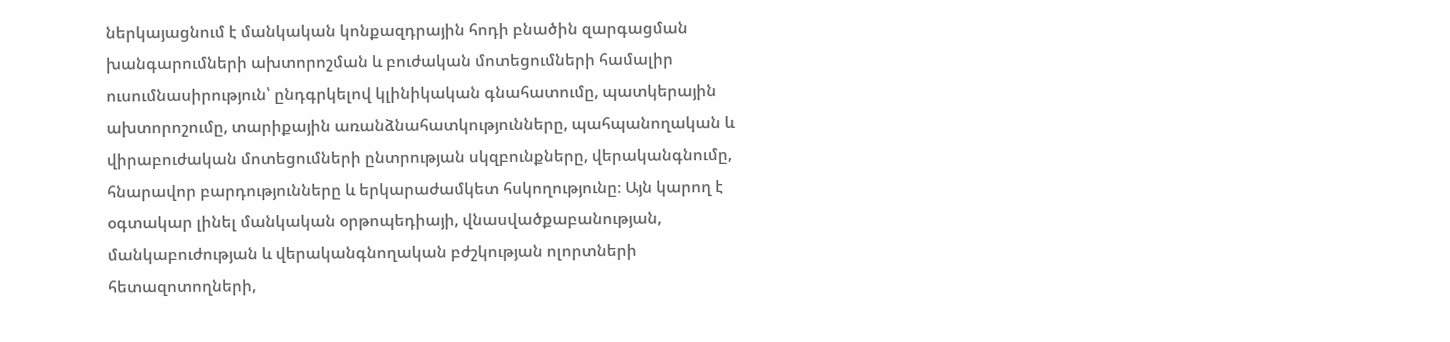ներկայացնում է մանկական կոնքազդրային հոդի բնածին զարգացման խանգարումների ախտորոշման և բուժական մոտեցումների համալիր ուսումնասիրություն՝ ընդգրկելով կլինիկական գնահատումը, պատկերային ախտորոշումը, տարիքային առանձնահատկությունները, պահպանողական և վիրաբուժական մոտեցումների ընտրության սկզբունքները, վերականգնումը, հնարավոր բարդությունները և երկարաժամկետ հսկողությունը։ Այն կարող է օգտակար լինել մանկական օրթոպեդիայի, վնասվածքաբանության, մանկաբուժության և վերականգնողական բժշկության ոլորտների հետազոտողների,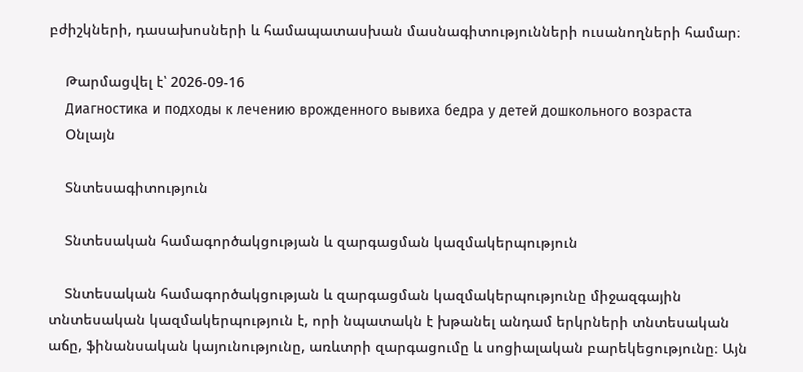բժիշկների, դասախոսների և համապատասխան մասնագիտությունների ուսանողների համար։

    Թարմացվել է՝ 2026-09-16
    Диагностика и подходы к лечению врожденного вывиха бедра у детей дошкольного возраста
    Օնլայն

    Տնտեսագիտություն

    Տնտեսական համագործակցության և զարգացման կազմակերպություն

    Տնտեսական համագործակցության և զարգացման կազմակերպությունը միջազգային տնտեսական կազմակերպություն է, որի նպատակն է խթանել անդամ երկրների տնտեսական աճը, ֆինանսական կայունությունը, առևտրի զարգացումը և սոցիալական բարեկեցությունը։ Այն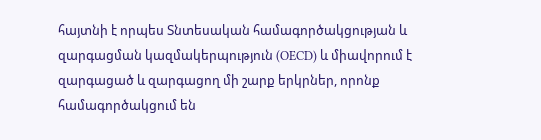հայտնի է որպես Տնտեսական համագործակցության և զարգացման կազմակերպություն (OECD) և միավորում է զարգացած և զարգացող մի շարք երկրներ, որոնք համագործակցում են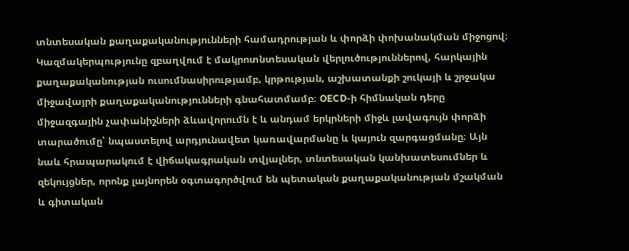տնտեսական քաղաքականությունների համադրության և փորձի փոխանակման միջոցով։ Կազմակերպությունը զբաղվում է մակրոտնտեսական վերլուծություններով, հարկային քաղաքականության ուսումնասիրությամբ, կրթության, աշխատանքի շուկայի և շրջակա միջավայրի քաղաքականությունների գնահատմամբ։ OECD-ի հիմնական դերը միջազգային չափանիշների ձևավորումն է և անդամ երկրների միջև լավագույն փորձի տարածումը՝ նպաստելով արդյունավետ կառավարմանը և կայուն զարգացմանը։ Այն նաև հրապարակում է վիճակագրական տվյալներ, տնտեսական կանխատեսումներ և զեկույցներ, որոնք լայնորեն օգտագործվում են պետական քաղաքականության մշակման և գիտական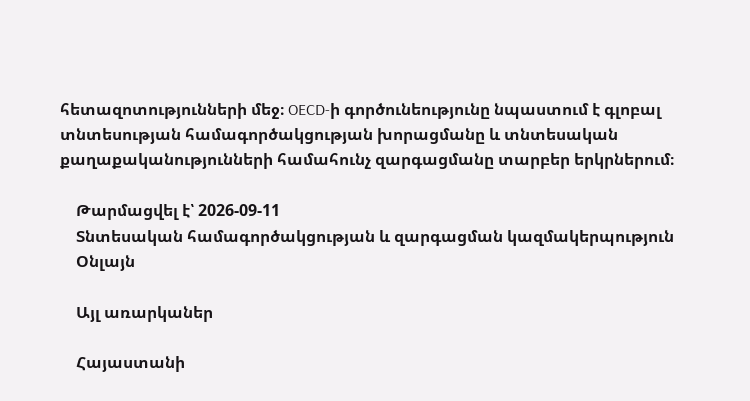հետազոտությունների մեջ։ OECD-ի գործունեությունը նպաստում է գլոբալ տնտեսության համագործակցության խորացմանը և տնտեսական քաղաքականությունների համահունչ զարգացմանը տարբեր երկրներում։

    Թարմացվել է՝ 2026-09-11
    Տնտեսական համագործակցության և զարգացման կազմակերպություն
    Օնլայն

    Այլ առարկաներ

    Հայաստանի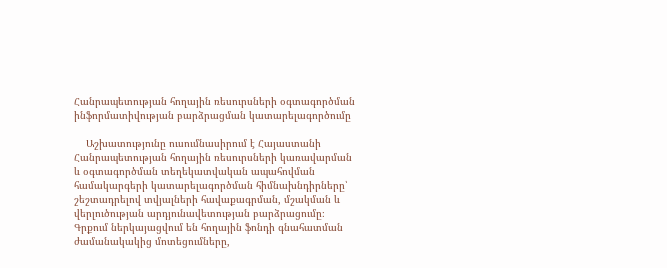Հանրապետության հողային ռեսուրսների օգտագործման ինֆորմատիվության բարձրացման կատարելագործումը

    Աշխատությունը ուսումնասիրում է Հայաստանի Հանրապետության հողային ռեսուրսների կառավարման և օգտագործման տեղեկատվական ապահովման համակարգերի կատարելագործման հիմնախնդիրները՝ շեշտադրելով տվյալների հավաքագրման, մշակման և վերլուծության արդյունավետության բարձրացումը։ Գրքում ներկայացվում են հողային ֆոնդի գնահատման ժամանակակից մոտեցումները,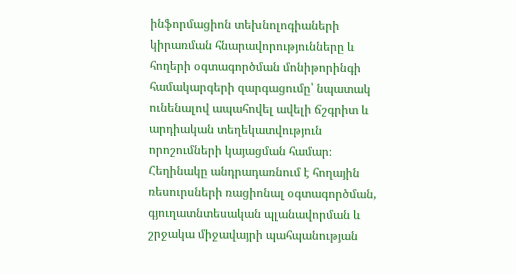ինֆորմացիոն տեխնոլոգիաների կիրառման հնարավորությունները և հողերի օգտագործման մոնիթորինգի համակարգերի զարգացումը՝ նպատակ ունենալով ապահովել ավելի ճշգրիտ և արդիական տեղեկատվություն որոշումների կայացման համար։ Հեղինակը անդրադառնում է հողային ռեսուրսների ռացիոնալ օգտագործման, գյուղատնտեսական պլանավորման և շրջակա միջավայրի պահպանության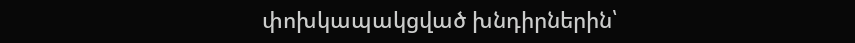փոխկապակցված խնդիրներին՝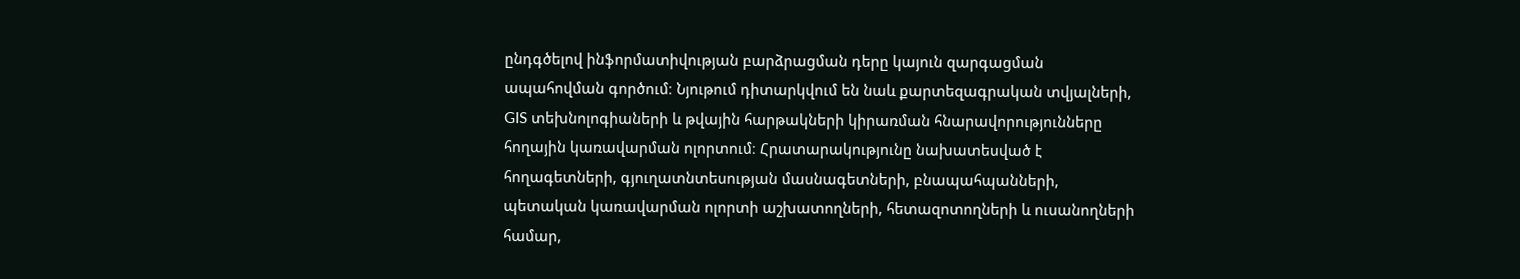ընդգծելով ինֆորմատիվության բարձրացման դերը կայուն զարգացման ապահովման գործում։ Նյութում դիտարկվում են նաև քարտեզագրական տվյալների, GIS տեխնոլոգիաների և թվային հարթակների կիրառման հնարավորությունները հողային կառավարման ոլորտում։ Հրատարակությունը նախատեսված է հողագետների, գյուղատնտեսության մասնագետների, բնապահպանների, պետական կառավարման ոլորտի աշխատողների, հետազոտողների և ուսանողների համար,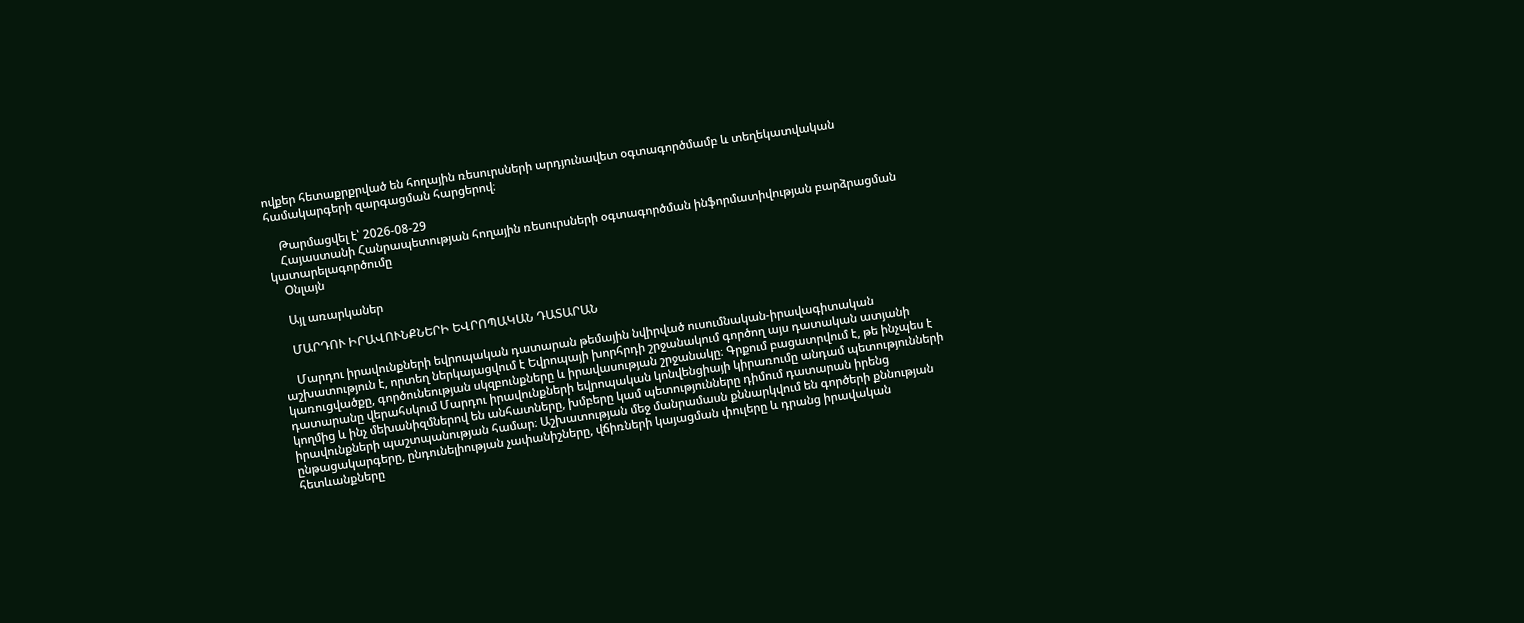ովքեր հետաքրքրված են հողային ռեսուրսների արդյունավետ օգտագործմամբ և տեղեկատվական համակարգերի զարգացման հարցերով։

    Թարմացվել է՝ 2026-08-29
    Հայաստանի Հանրապետության հողային ռեսուրսների օգտագործման ինֆորմատիվության բարձրացման կատարելագործումը
    Օնլայն

    Այլ առարկաներ

    ՄԱՐԴՈՒ ԻՐԱՎՈՒՆՔՆԵՐԻ ԵՎՐՈՊԱԿԱՆ ԴԱՏԱՐԱՆ

    Մարդու իրավունքների եվրոպական դատարան թեմային նվիրված ուսումնական-իրավագիտական աշխատություն է, որտեղ ներկայացվում է Եվրոպայի խորհրդի շրջանակում գործող այս դատական ատյանի կառուցվածքը, գործունեության սկզբունքները և իրավասության շրջանակը։ Գրքում բացատրվում է, թե ինչպես է դատարանը վերահսկում Մարդու իրավունքների եվրոպական կոնվենցիայի կիրառումը անդամ պետությունների կողմից և ինչ մեխանիզմներով են անհատները, խմբերը կամ պետությունները դիմում դատարան իրենց իրավունքների պաշտպանության համար։ Աշխատության մեջ մանրամասն քննարկվում են գործերի քննության ընթացակարգերը, ընդունելիության չափանիշները, վճիռների կայացման փուլերը և դրանց իրավական հետևանքները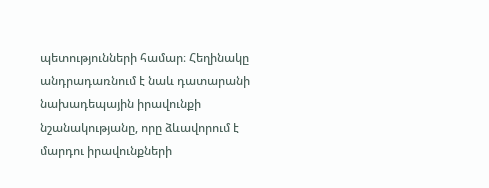պետությունների համար։ Հեղինակը անդրադառնում է նաև դատարանի նախադեպային իրավունքի նշանակությանը, որը ձևավորում է մարդու իրավունքների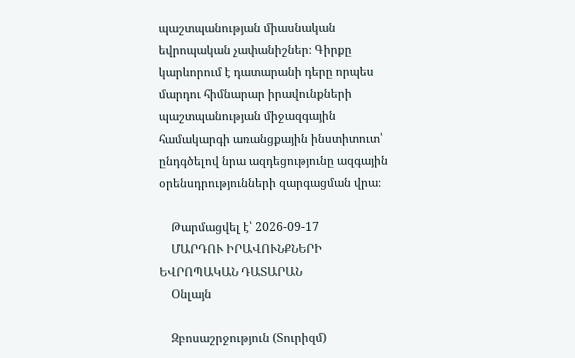պաշտպանության միասնական եվրոպական չափանիշներ։ Գիրքը կարևորում է դատարանի դերը որպես մարդու հիմնարար իրավունքների պաշտպանության միջազգային համակարգի առանցքային ինստիտուտ՝ ընդգծելով նրա ազդեցությունը ազգային օրենսդրությունների զարգացման վրա։

    Թարմացվել է՝ 2026-09-17
    ՄԱՐԴՈՒ ԻՐԱՎՈՒՆՔՆԵՐԻ ԵՎՐՈՊԱԿԱՆ ԴԱՏԱՐԱՆ
    Օնլայն

    Զբոսաշրջություն (Տուրիզմ)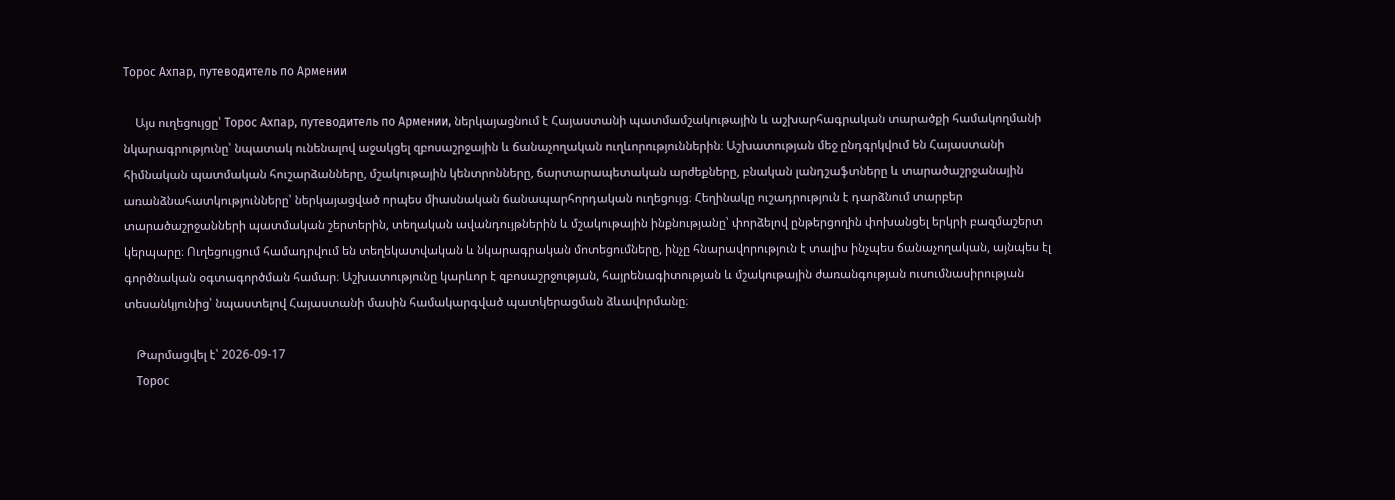Торос Ахпар, путеводитель по Армении

    Այս ուղեցույցը՝ Торос Ахпар, путеводитель по Армении, ներկայացնում է Հայաստանի պատմամշակութային և աշխարհագրական տարածքի համակողմանի նկարագրությունը՝ նպատակ ունենալով աջակցել զբոսաշրջային և ճանաչողական ուղևորություններին։ Աշխատության մեջ ընդգրկվում են Հայաստանի հիմնական պատմական հուշարձանները, մշակութային կենտրոնները, ճարտարապետական արժեքները, բնական լանդշաֆտները և տարածաշրջանային առանձնահատկությունները՝ ներկայացված որպես միասնական ճանապարհորդական ուղեցույց։ Հեղինակը ուշադրություն է դարձնում տարբեր տարածաշրջանների պատմական շերտերին, տեղական ավանդույթներին և մշակութային ինքնությանը՝ փորձելով ընթերցողին փոխանցել երկրի բազմաշերտ կերպարը։ Ուղեցույցում համադրվում են տեղեկատվական և նկարագրական մոտեցումները, ինչը հնարավորություն է տալիս ինչպես ճանաչողական, այնպես էլ գործնական օգտագործման համար։ Աշխատությունը կարևոր է զբոսաշրջության, հայրենագիտության և մշակութային ժառանգության ուսումնասիրության տեսանկյունից՝ նպաստելով Հայաստանի մասին համակարգված պատկերացման ձևավորմանը։

    Թարմացվել է՝ 2026-09-17
    Торос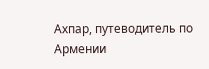Ахпар, путеводитель по Армении